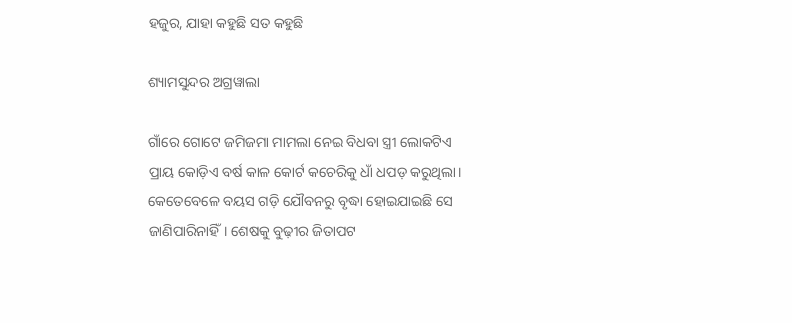ହଜୁର, ଯାହା କହୁଛି ସତ କହୁଛି

ଶ୍ୟାମସୁନ୍ଦର ଅଗ୍ରୱାଲା

ଗାଁରେ ଗୋଟେ ଜମିଜମା ମାମଲା ନେଇ ବିଧବା ସ୍ତ୍ରୀ ଲୋକଟିଏ ପ୍ରାୟ କୋଡ଼ିଏ ବର୍ଷ କାଳ କୋର୍ଟ କଚେରିକୁ ଧାଁ ଧପଡ଼ କରୁଥିଲା। କେତେବେଳେ ବୟସ ଗଡ଼ି ଯୌବନରୁ ବୃଦ୍ଧା ହୋଇଯାଇଛି ସେ ଜାଣିପାରିନାହିଁ। ଶେଷକୁ ବୁଢ଼ୀର ଜିତାପଟ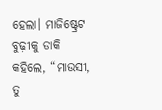ହେଲା। ମାଜିଷ୍ଟ୍ରେଟ ବୁଢ଼ୀକୁ ଡାକି କହିଲେ, “ମାଉସୀ, ତୁ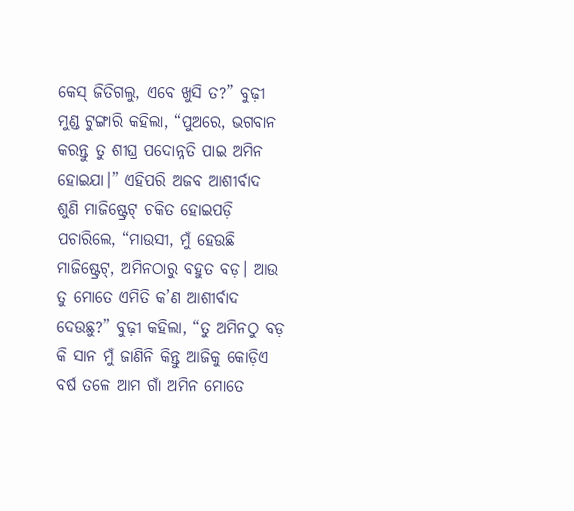କେସ୍‌ ଜିତିଗଲୁ, ଏବେ ଖୁସି ତ?” ବୁଢ଼ୀ ମୁଣ୍ଡ ଟୁଙ୍ଗାରି କହିଲା, “ପୁଅରେ, ଭଗବାନ କରନ୍ତୁ ତୁ ଶୀଘ୍ର ପଦୋନ୍ନତି ପାଇ ଅମିନ ହୋଇଯା।” ଏହିପରି ଅଜବ ଆଶୀର୍ବାଦ ଶୁଣି ମାଜିଷ୍ଟ୍ରେଟ୍‌ ଚକିତ ହୋଇପଡ଼ି ପଚାରିଲେ, “ମାଉସୀ, ମୁଁ ହେଉଛି ମାଜିଷ୍ଟ୍ରେଟ୍‌, ଅମିନଠାରୁ ବହୁତ ବଡ଼। ଆଉ ତୁ ମୋତେ ଏମିତି କ’ଣ ଆଶୀର୍ବାଦ ଦେଉଛୁ?” ବୁଢ଼ୀ କହିଲା, “ତୁ ଅମିନଠୁ ବଡ଼ କି ସାନ ମୁଁ ଜାଣିନି କିନ୍ତୁ ଆଜିକୁ କୋଡ଼ିଏ ବର୍ଷ ତଳେ ଆମ ଗାଁ ଅମିନ ମୋତେ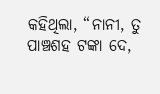କହିଥିଲା, “ନାନୀ, ତୁ ପାଞ୍ଚଶହ ଟଙ୍କା ଦେ,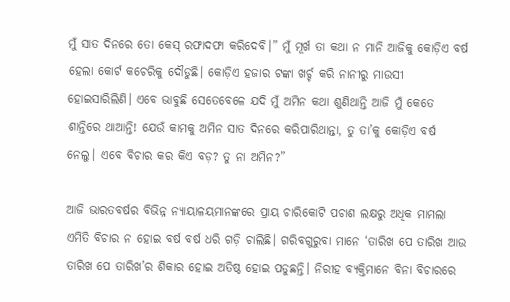ମୁଁ ସାତ ଦିନରେ ତୋ କେସ୍‌ ରଫାଦଫା କରିଦେବି।” ମୁଁ ମୂର୍ଖ ତା କଥା ନ ମାନି ଆଜିକୁ କୋଡ଼ିଏ ବର୍ଷ ହେଲା କୋର୍ଟ କଚେରିକୁ ଦୌଡୁଛି। କୋଡ଼ିଏ ହଜାର ଟଙ୍କା ଖର୍ଚ୍ଚ କରି ନାନୀରୁ ମାଉସୀ ହୋଇସାରିଲିଣି। ଏବେ ଭାବୁଛି ସେତେବେଳେ ଯଦି ମୁଁ ଅମିନ କଥା ଶୁଣିଥାନ୍ତି ଆଜି ମୁଁ କେତେ ଶାନ୍ତିରେ ଥାଆନ୍ତି! ଯେଉଁ କାମକୁ ଅମିନ ସାତ ଦିନରେ କରିପାରିଥାନ୍ତା, ତୁ ତା’କୁ କୋଡ଼ିଏ ବର୍ଷ ନେଲୁ। ଏବେ ବିଚାର କର କିଏ ବଡ଼? ତୁ ନା ଅମିନ?”

ଆଜି ଭାରତବର୍ଷର ବିଭିନ୍ନ ନ୍ୟାୟାଳୟମାନଙ୍କରେ ପ୍ରାୟ ଚାରିକୋଟି ପଚାଶ ଲକ୍ଷରୁ ଅଧିକ ମାମଲା ଏମିତି ବିଚାର ନ ହୋଇ ବର୍ଷ ବର୍ଷ ଧରି ଗଡ଼ି ଚାଲିଛି। ଗରିବଗୁରୁବା ମାନେ ‘ତାରିଖ ପେ ତାରିଖ ଆଉ ତାରିଖ ପେ ତାରିଖ’ର ଶିକାର ହୋଇ ଅତିଷ୍ଠ ହୋଇ ପଡୁଛନ୍ତି। ନିରୀହ ବ୍ୟକ୍ତିମାନେ ବିନା ବିଚାରରେ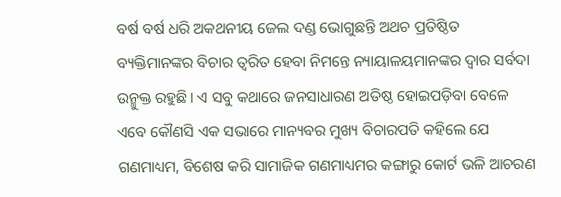ବର୍ଷ ବର୍ଷ ଧରି ଅକଥନୀୟ ଜେଲ ଦଣ୍ଡ ଭୋଗୁଛନ୍ତି ଅଥଚ ପ୍ରତିଷ୍ଠିତ ବ୍ୟକ୍ତିମାନଙ୍କର ବିଚାର ତ୍ୱରିତ ହେବା ନିମନ୍ତେ ନ୍ୟାୟାଳୟମାନଙ୍କର ଦ୍ୱାର ସର୍ବଦା ଉନ୍ମୁକ୍ତ ରହୁଛି। ଏ ସବୁ କଥାରେ ଜନସାଧାରଣ ଅତିଷ୍ଠ ହୋଇପଡ଼ିବା ବେଳେ ଏବେ କୌଣସି ଏକ ସଭାରେ ମାନ୍ୟବର ମୁଖ୍ୟ ବିଚାରପତି କହିଲେ ଯେ ଗଣମାଧ୍ୟମ, ବିଶେଷ କରି ସାମାଜିକ ଗଣମାଧ୍ୟମର କଙ୍ଗାରୁ କୋର୍ଟ ଭଳି ଆଚରଣ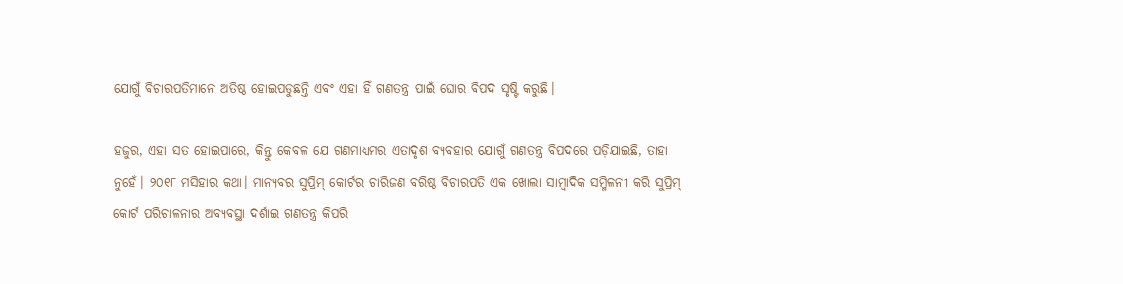ଯୋଗୁଁ ବିଚାରପତିମାନେ ଅତିଷ୍ଠ ହୋଇପଡୁଛନ୍ତି ଏବଂ ଏହା ହିଁ ଗଣତନ୍ତ୍ର ପାଇଁ ଘୋର ବିପଦ ସୃଷ୍ଟି କରୁଛି।

ହଜୁର, ଏହା ସତ ହୋଇପାରେ, କିନ୍ତୁ କେବଳ ଯେ ଗଣମାଧ୍ୟମର ଏତାଦୃଶ ବ୍ୟବହାର ଯୋଗୁଁ ଗଣତନ୍ତ୍ର ବିପଦରେ ପଡ଼ିଯାଇଛି, ତାହା ନୁହେଁ। ୨୦୧୮ ମସିହାର କଥା। ମାନ୍ୟବର ସୁପ୍ରିମ୍ କୋର୍ଟର ଚାରିଜଣ ବରିଷ୍ଠ ବିଚାରପତି ଏକ ଖୋଲା ସାମ୍ବାଦିକ ସମ୍ମିଳନୀ କରି ସୁପ୍ରିମ୍ କୋର୍ଟ ପରିଚାଳନାର ଅବ୍ୟବସ୍ଥା ଦର୍ଶାଇ ଗଣତନ୍ତ୍ର କିପରି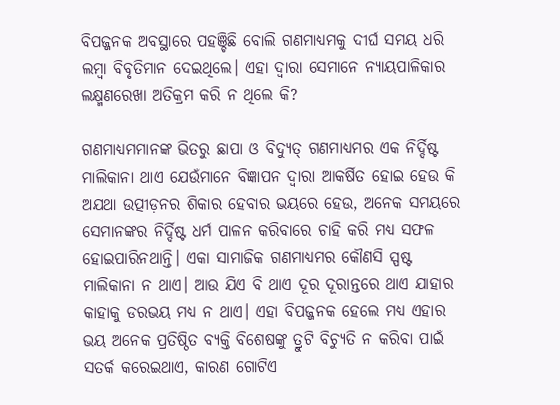ବିପଜ୍ଜନକ ଅବସ୍ଥାରେ ପହଞ୍ଚିଛି ବୋଲି ଗଣମାଧ୍ୟମକୁ ଦୀର୍ଘ ସମୟ ଧରି ଲମ୍ବା ବିବୃତିମାନ ଦେଇଥିଲେ। ଏହା ଦ୍ବାରା ସେମାନେ ନ୍ୟାୟପାଳିକାର ଲକ୍ଷ୍ମଣରେଖା ଅତିକ୍ରମ କରି ନ ଥିଲେ କି?

ଗଣମାଧ୍ୟମମାନଙ୍କ ଭିତରୁ ଛାପା ଓ ବିଦ୍ୟୁତ୍ ଗଣମାଧ୍ୟମର ଏକ ନିର୍ଦ୍ଦିଷ୍ଟ ମାଲିକାନା ଥାଏ ଯେଉଁମାନେ ବିଜ୍ଞାପନ ଦ୍ୱାରା ଆକର୍ଷିତ ହୋଇ ହେଉ କି ଅଯଥା ଉତ୍ପୀଡ଼ନର ଶିକାର ହେବାର ଭୟରେ ହେଉ, ଅନେକ ସମୟରେ ସେମାନଙ୍କର ନିର୍ଦ୍ଦିଷ୍ଟ ଧର୍ମ ପାଳନ କରିବାରେ ଚାହି କରି ମଧ୍ୟ ସଫଳ ହୋଇପାରିନଥାନ୍ତି। ଏକା ସାମାଜିକ ଗଣମାଧ୍ୟମର କୌଣସି ସ୍ପଷ୍ଟ ମାଲିକାନା ନ ଥାଏ। ଆଉ ଯିଏ ବି ଥାଏ ଦୂର ଦୂରାନ୍ତରେ ଥାଏ ଯାହାର କାହାକୁ ଡରଭୟ ମଧ୍ୟ ନ ଥାଏ। ଏହା ବିପଜ୍ଜନକ ହେଲେ ମଧ୍ୟ ଏହାର ଭୟ ଅନେକ ପ୍ରତିଷ୍ଠିତ ବ୍ୟକ୍ତି ବିଶେଷଙ୍କୁ ତ୍ରୁଟି ବିଚ୍ୟୁତି ନ କରିବା ପାଇଁ ସତର୍କ କରେଇଥାଏ, କାରଣ ଗୋଟିଏ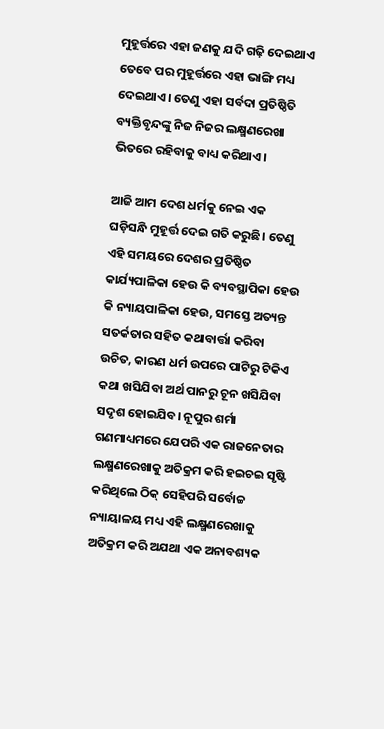ମୁହୂର୍ତ୍ତରେ ଏହା ଜଣକୁ ଯଦି ଗଢ଼ି ଦେଇଥାଏ ତେବେ ପର ମୁହୂର୍ତ୍ତରେ ଏହା ଭାଙ୍ଗି ମଧ୍ୟ ଦେଇଥାଏ। ତେଣୁ ଏହା ସର୍ବଦା ପ୍ରତିଷ୍ଠିତି ବ୍ୟକ୍ତିବୃନ୍ଦଙ୍କୁ ନିଜ ନିଜର ଲକ୍ଷ୍ମଣରେଖା ଭିତରେ ରହିବାକୁ ବାଧ୍ୟ କରିଥାଏ।

ଆଜି ଆମ ଦେଶ ଧର୍ମକୁ ନେଇ ଏକ ଘଡ଼ିସନ୍ଧି ମୁହୂର୍ତ୍ତ ଦେଇ ଗତି କରୁଛି। ତେଣୁ ଏହି ସମୟରେ ଦେଶର ପ୍ରତିଷ୍ଠିତ କାର୍ଯ୍ୟପାଳିକା ହେଉ କି ବ୍ୟବସ୍ଥାପିକା ହେଉ କି ନ୍ୟାୟପାଳିକା ହେଉ, ସମସ୍ତେ ଅତ୍ୟନ୍ତ ସତର୍କତାର ସହିତ କଥାବାର୍ତ୍ତା କରିବା ଉଚିତ, କାରଣ ଧର୍ମ ଉପରେ ପାଟିରୁ ଟିକିଏ କଥା ଖସିଯିବା ଅର୍ଥ ପାନରୁ ଚୂନ ଖସିଯିବା ସଦୃଶ ହୋଇଯିବ। ନୂପୁର ଶର୍ମା ଗଣମାଧ୍ୟମରେ ଯେପରି ଏକ ରାଜନେତାର ଲକ୍ଷ୍ମଣରେଖାକୁ ଅତିକ୍ରମ କରି ହଇଚଇ ସୃଷ୍ଟି କରିଥିଲେ ଠିକ୍ ସେହିପରି ସର୍ବୋଚ୍ଚ ନ୍ୟାୟାଳୟ ମଧ୍ୟ ଏହି ଲକ୍ଷ୍ମଣରେଖାକୁ ଅତିକ୍ରମ କରି ଅଯଥା ଏକ ଅନାବଶ୍ୟକ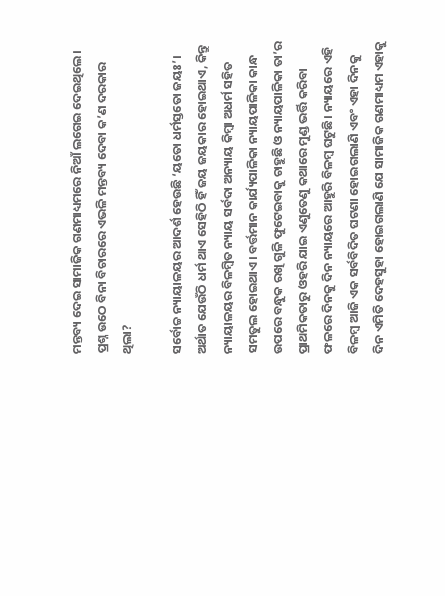ମନ୍ତବ୍ୟ ଦେଇ ସାମାଜିକ ଗଣମାଧ୍ୟମରେ ନିଆଁ ଲଗେଇ ଦେଇଥିଲେ। ପ୍ରଶ୍ନ ଉଠେ ବିନା ବିଚାରରେ ଏଭଳି ମନ୍ତବ୍ୟ ଦେବା କ’ଣ ଦରକାର ଥିଲା?

ସର୍ବୋଚ୍ଚ ନ୍ୟାୟାଳୟର ଆଦର୍ଶ ହେଉଛି ‘ୟତୋ ଧର୍ମସ୍ତତୋ ଜୟଃ’। ଅର୍ଥାତ ଯେଉଁଠି ଧର୍ମ ଥାଏ ସେହିଠି ହିଁ ଜୟ ଜୟକାର ହୋଇଥାଏ, କିନ୍ତୁ ନ୍ୟାୟାଳୟର ବିଳମ୍ବିତ ନ୍ୟାୟ ସର୍ବଦା ଅନ୍ୟାୟ କିମ୍ବା ଅଧର୍ମ ସହିତ ସମତୁଲ ହୋଇଥାଏ। ବର୍ତ୍ତମାନ କାର୍ଯ୍ୟପାଳିକା ନ୍ୟାୟପାଳିକା କାନ୍ଧ ଉପରେ ବନ୍ଧୁକ ରଖି ଗୁଳି ଫୁଟେଇବାକୁ ଚାହୁଛି ଓ ନ୍ୟାୟପାଳିକା ତା’ର ପ୍ରାଥମିକତାରୁ ଓହରି ଯାଇ ଏଣୁତେଣୁ କଥାରେ ମୁଣ୍ଡ ଭର୍ତ୍ତି କରିବା ଫଳରେ ଦିନକୁ ଦିନ ନ୍ୟାୟରେ ଆହୁରି ବିଳମ୍ବ ଘଟୁଛି। ନ୍ୟାୟରେ ଏହି ବିଳମ୍ବ ଆଜି ଏକ ସର୍ବବିଦିତ ଘଟଣା ହୋଇଗଲାଣି ଏବଂ ଏହା ଦିନକୁ ଦିନ ଏମିତି ଦେହସୁହା ହୋଇଗଲାଣି ଯେ ସାମାଜିକ ଗଣମାଧ୍ୟମ ଏହାକୁ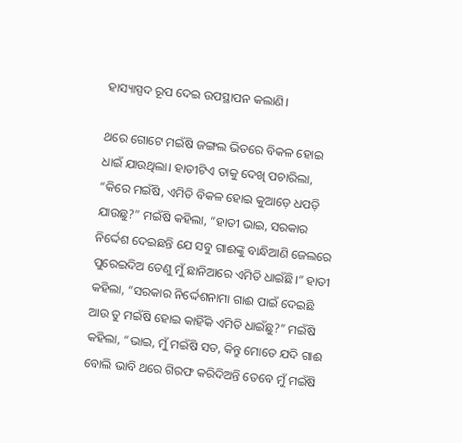ହାସ୍ୟାସ୍ପଦ ରୂପ ଦେଇ ଉପସ୍ଥାପନ କଲାଣି।

ଥରେ ଗୋଟେ ମଇଁଷି ଜଙ୍ଗଲ ଭିତରେ ବିକଳ ହୋଇ ଧାଇଁ ଯାଉଥିଲା। ହାତୀଟିଏ ତାକୁ ଦେଖି ପଚାରିଲା, “କିରେ ମଇଁଷି, ଏମିତି ବିକଳ ହୋଇ କୁଆଡ଼େ ଧପଡ଼ି ଯାଉଛୁ?” ମଇଁଷି କହିଲା, “ହାତୀ ଭାଇ, ସରକାର ନିର୍ଦ୍ଦେଶ ଦେଇଛନ୍ତି ଯେ ସବୁ ଗାଈଙ୍କୁ ବାନ୍ଧିଆଣି ଜେଲରେ ପୁରେଇଦିଅ ତେଣୁ ମୁଁ ଛାନିଆରେ ଏମିତି ଧାଇଁଛି।” ହାତୀ କହିଲା, “ସରକାର ନିର୍ଦ୍ଦେଶନାମା ଗାଈ ପାଇଁ ଦେଇଛି ଆଉ ତୁ ମଇଁଷି ହୋଇ କାହିଁକି ଏମିତି ଧାଇଁଛୁ?” ମଇଁଷି କହିଲା, “ଭାଇ, ମୁଁ ମଇଁଷି ସତ, କିନ୍ତୁ ମୋତେ ଯଦି ଗାଈ ବୋଲି ଭାବି ଥରେ ଗିରଫ କରିଦିଅନ୍ତି ତେବେ ମୁଁ ମଇଁଷି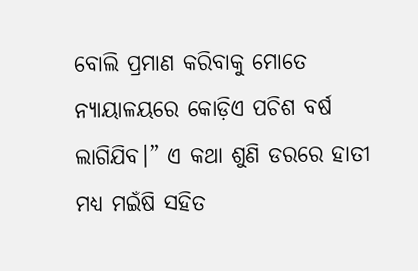ବୋଲି ପ୍ରମାଣ କରିବାକୁ ମୋତେ ନ୍ୟାୟାଳୟରେ କୋଡ଼ିଏ ପଚିଶ ବର୍ଷ ଲାଗିଯିବ।” ଏ କଥା ଶୁଣି ଡରରେ ହାତୀ ମଧ୍ୟ ମଇଁଷି ସହିତ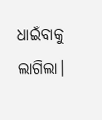ଧାଇଁବାକୁ ଲାଗିଲା।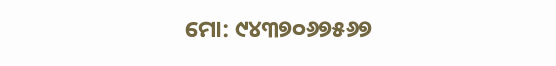ମୋ: ୯୪୩୭୦୬୭୫୬୭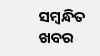ସମ୍ବନ୍ଧିତ ଖବର